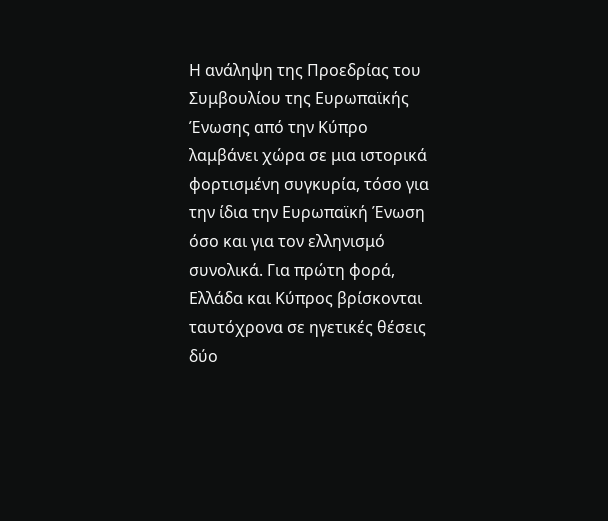Η ανάληψη της Προεδρίας του Συμβουλίου της Ευρωπαϊκής Ένωσης από την Κύπρο λαμβάνει χώρα σε μια ιστορικά φορτισμένη συγκυρία, τόσο για την ίδια την Ευρωπαϊκή Ένωση όσο και για τον ελληνισμό συνολικά. Για πρώτη φορά, Ελλάδα και Κύπρος βρίσκονται ταυτόχρονα σε ηγετικές θέσεις δύο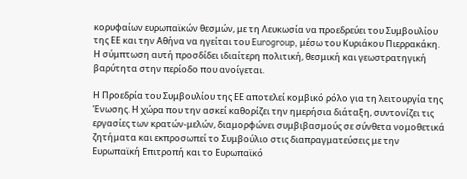κορυφαίων ευρωπαϊκών θεσμών, με τη Λευκωσία να προεδρεύει του Συμβουλίου της ΕΕ και την Αθήνα να ηγείται του Eurogroup, μέσω του Κυριάκου Πιερρακάκη. Η σύμπτωση αυτή προσδίδει ιδιαίτερη πολιτική, θεσμική και γεωστρατηγική βαρύτητα στην περίοδο που ανοίγεται.

Η Προεδρία του Συμβουλίου της ΕΕ αποτελεί κομβικό ρόλο για τη λειτουργία της Ένωσης. Η χώρα που την ασκεί καθορίζει την ημερήσια διάταξη, συντονίζει τις εργασίες των κρατών-μελών, διαμορφώνει συμβιβασμούς σε σύνθετα νομοθετικά ζητήματα και εκπροσωπεί το Συμβούλιο στις διαπραγματεύσεις με την Ευρωπαϊκή Επιτροπή και το Ευρωπαϊκό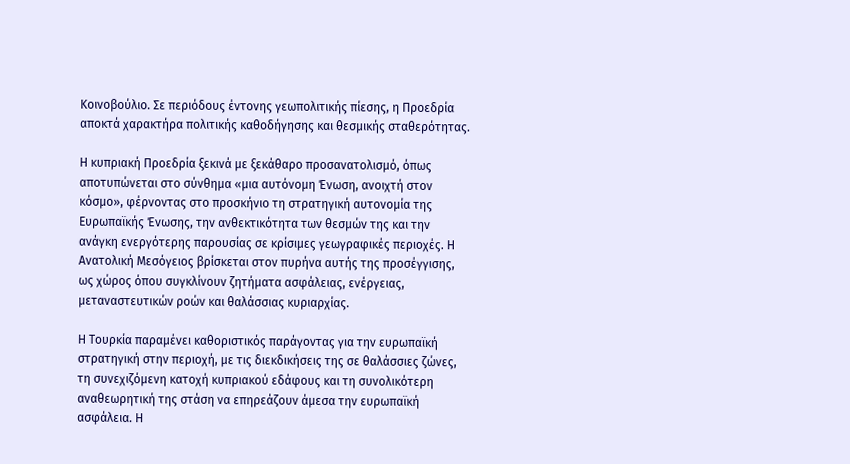Κοινοβούλιο. Σε περιόδους έντονης γεωπολιτικής πίεσης, η Προεδρία αποκτά χαρακτήρα πολιτικής καθοδήγησης και θεσμικής σταθερότητας.

Η κυπριακή Προεδρία ξεκινά με ξεκάθαρο προσανατολισμό, όπως αποτυπώνεται στο σύνθημα «μια αυτόνομη Ένωση, ανοιχτή στον κόσμο», φέρνοντας στο προσκήνιο τη στρατηγική αυτονομία της Ευρωπαϊκής Ένωσης, την ανθεκτικότητα των θεσμών της και την ανάγκη ενεργότερης παρουσίας σε κρίσιμες γεωγραφικές περιοχές. Η Ανατολική Μεσόγειος βρίσκεται στον πυρήνα αυτής της προσέγγισης, ως χώρος όπου συγκλίνουν ζητήματα ασφάλειας, ενέργειας, μεταναστευτικών ροών και θαλάσσιας κυριαρχίας.

Η Τουρκία παραμένει καθοριστικός παράγοντας για την ευρωπαϊκή στρατηγική στην περιοχή, με τις διεκδικήσεις της σε θαλάσσιες ζώνες, τη συνεχιζόμενη κατοχή κυπριακού εδάφους και τη συνολικότερη αναθεωρητική της στάση να επηρεάζουν άμεσα την ευρωπαϊκή ασφάλεια. Η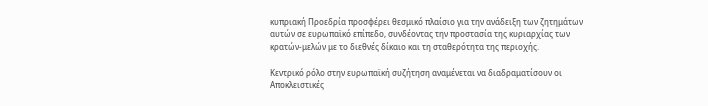κυπριακή Προεδρία προσφέρει θεσμικό πλαίσιο για την ανάδειξη των ζητημάτων αυτών σε ευρωπαϊκό επίπεδο, συνδέοντας την προστασία της κυριαρχίας των κρατών-μελών με το διεθνές δίκαιο και τη σταθερότητα της περιοχής.

Κεντρικό ρόλο στην ευρωπαϊκή συζήτηση αναμένεται να διαδραματίσουν οι Αποκλειστικές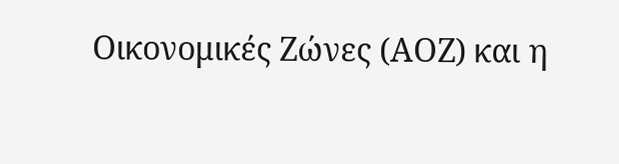Οικονομικές Ζώνες (ΑΟΖ) και η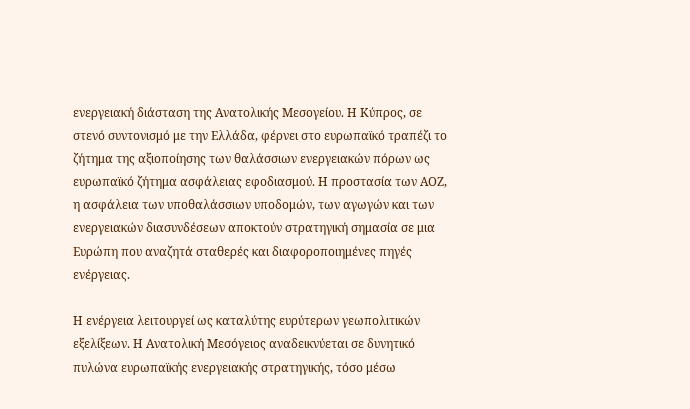ενεργειακή διάσταση της Ανατολικής Μεσογείου. Η Κύπρος, σε στενό συντονισμό με την Ελλάδα, φέρνει στο ευρωπαϊκό τραπέζι το ζήτημα της αξιοποίησης των θαλάσσιων ενεργειακών πόρων ως ευρωπαϊκό ζήτημα ασφάλειας εφοδιασμού. Η προστασία των ΑΟΖ, η ασφάλεια των υποθαλάσσιων υποδομών, των αγωγών και των ενεργειακών διασυνδέσεων αποκτούν στρατηγική σημασία σε μια Ευρώπη που αναζητά σταθερές και διαφοροποιημένες πηγές ενέργειας.

Η ενέργεια λειτουργεί ως καταλύτης ευρύτερων γεωπολιτικών εξελίξεων. Η Ανατολική Μεσόγειος αναδεικνύεται σε δυνητικό πυλώνα ευρωπαϊκής ενεργειακής στρατηγικής, τόσο μέσω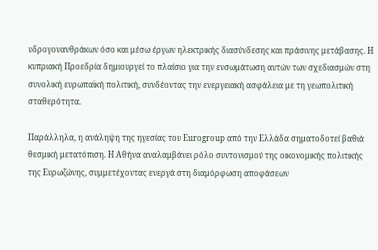υδρογονανθράκων όσο και μέσω έργων ηλεκτρικής διασύνδεσης και πράσινης μετάβασης. Η κυπριακή Προεδρία δημιουργεί το πλαίσιο για την ενσωμάτωση αυτών των σχεδιασμών στη συνολική ευρωπαϊκή πολιτική, συνδέοντας την ενεργειακή ασφάλεια με τη γεωπολιτική σταθερότητα.

Παράλληλα, η ανάληψη της ηγεσίας του Eurogroup από την Ελλάδα σηματοδοτεί βαθιά θεσμική μετατόπιση. Η Αθήνα αναλαμβάνει ρόλο συντονισμού της οικονομικής πολιτικής της Ευρωζώνης, συμμετέχοντας ενεργά στη διαμόρφωση αποφάσεων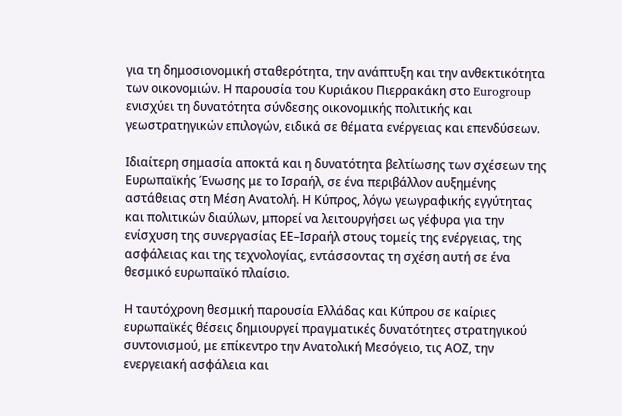για τη δημοσιονομική σταθερότητα, την ανάπτυξη και την ανθεκτικότητα των οικονομιών. Η παρουσία του Κυριάκου Πιερρακάκη στο Eurogroup ενισχύει τη δυνατότητα σύνδεσης οικονομικής πολιτικής και γεωστρατηγικών επιλογών, ειδικά σε θέματα ενέργειας και επενδύσεων.

Ιδιαίτερη σημασία αποκτά και η δυνατότητα βελτίωσης των σχέσεων της Ευρωπαϊκής Ένωσης με το Ισραήλ, σε ένα περιβάλλον αυξημένης αστάθειας στη Μέση Ανατολή. Η Κύπρος, λόγω γεωγραφικής εγγύτητας και πολιτικών διαύλων, μπορεί να λειτουργήσει ως γέφυρα για την ενίσχυση της συνεργασίας ΕΕ–Ισραήλ στους τομείς της ενέργειας, της ασφάλειας και της τεχνολογίας, εντάσσοντας τη σχέση αυτή σε ένα θεσμικό ευρωπαϊκό πλαίσιο.

Η ταυτόχρονη θεσμική παρουσία Ελλάδας και Κύπρου σε καίριες ευρωπαϊκές θέσεις δημιουργεί πραγματικές δυνατότητες στρατηγικού συντονισμού, με επίκεντρο την Ανατολική Μεσόγειο, τις ΑΟΖ, την ενεργειακή ασφάλεια και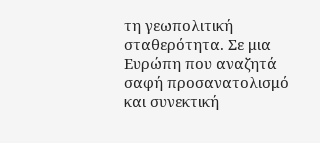τη γεωπολιτική σταθερότητα. Σε μια Ευρώπη που αναζητά σαφή προσανατολισμό και συνεκτική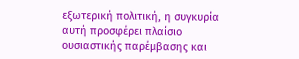εξωτερική πολιτική, η συγκυρία αυτή προσφέρει πλαίσιο ουσιαστικής παρέμβασης και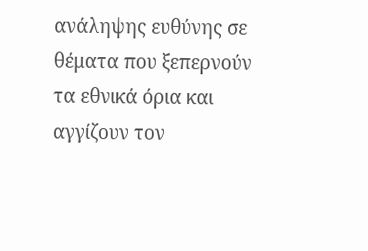ανάληψης ευθύνης σε θέματα που ξεπερνούν τα εθνικά όρια και αγγίζουν τον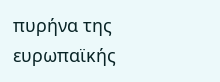πυρήνα της ευρωπαϊκής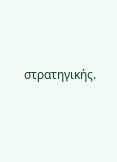στρατηγικής.